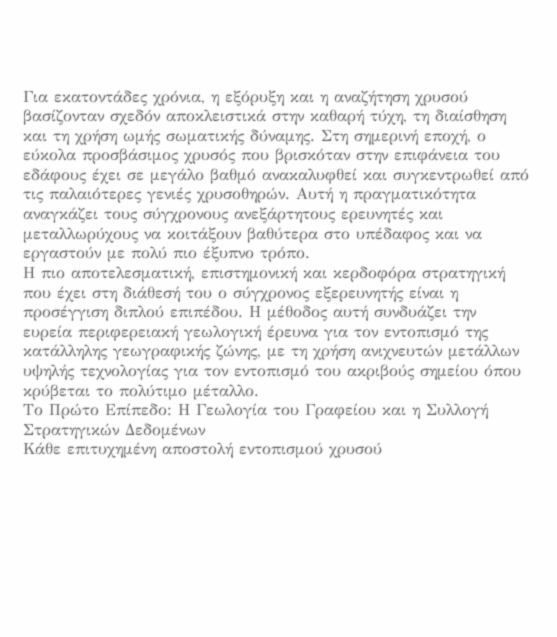Για εκατοντάδες χρόνια, η εξόρυξη και η αναζήτηση χρυσού βασίζονταν σχεδόν αποκλειστικά στην καθαρή τύχη, τη διαίσθηση και τη χρήση ωμής σωματικής δύναμης. Στη σημερινή εποχή, ο εύκολα προσβάσιμος χρυσός που βρισκόταν στην επιφάνεια του εδάφους έχει σε μεγάλο βαθμό ανακαλυφθεί και συγκεντρωθεί από τις παλαιότερες γενιές χρυσοθηρών. Αυτή η πραγματικότητα αναγκάζει τους σύγχρονους ανεξάρτητους ερευνητές και μεταλλωρύχους να κοιτάξουν βαθύτερα στο υπέδαφος και να εργαστούν με πολύ πιο έξυπνο τρόπο.
Η πιο αποτελεσματική, επιστημονική και κερδοφόρα στρατηγική που έχει στη διάθεσή του ο σύγχρονος εξερευνητής είναι η προσέγγιση διπλού επιπέδου. Η μέθοδος αυτή συνδυάζει την ευρεία περιφερειακή γεωλογική έρευνα για τον εντοπισμό της κατάλληλης γεωγραφικής ζώνης, με τη χρήση ανιχνευτών μετάλλων υψηλής τεχνολογίας για τον εντοπισμό του ακριβούς σημείου όπου κρύβεται το πολύτιμο μέταλλο.
Το Πρώτο Επίπεδο: Η Γεωλογία του Γραφείου και η Συλλογή Στρατηγικών Δεδομένων
Κάθε επιτυχημένη αποστολή εντοπισμού χρυσού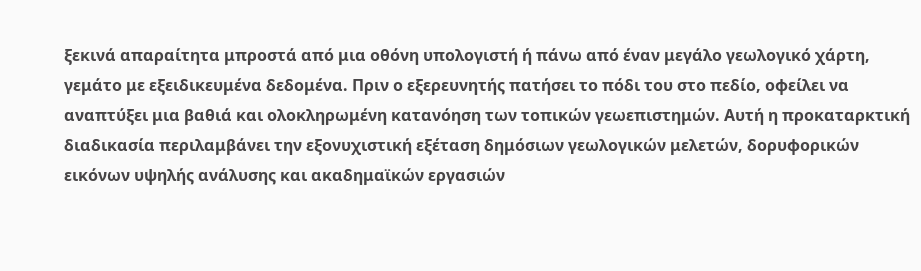ξεκινά απαραίτητα μπροστά από μια οθόνη υπολογιστή ή πάνω από έναν μεγάλο γεωλογικό χάρτη, γεμάτο με εξειδικευμένα δεδομένα. Πριν ο εξερευνητής πατήσει το πόδι του στο πεδίο, οφείλει να αναπτύξει μια βαθιά και ολοκληρωμένη κατανόηση των τοπικών γεωεπιστημών. Αυτή η προκαταρκτική διαδικασία περιλαμβάνει την εξονυχιστική εξέταση δημόσιων γεωλογικών μελετών, δορυφορικών εικόνων υψηλής ανάλυσης και ακαδημαϊκών εργασιών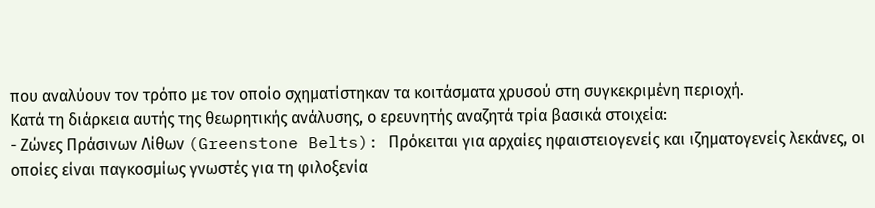που αναλύουν τον τρόπο με τον οποίο σχηματίστηκαν τα κοιτάσματα χρυσού στη συγκεκριμένη περιοχή.
Κατά τη διάρκεια αυτής της θεωρητικής ανάλυσης, ο ερευνητής αναζητά τρία βασικά στοιχεία:
- Ζώνες Πράσινων Λίθων (Greenstone Belts): Πρόκειται για αρχαίες ηφαιστειογενείς και ιζηματογενείς λεκάνες, οι οποίες είναι παγκοσμίως γνωστές για τη φιλοξενία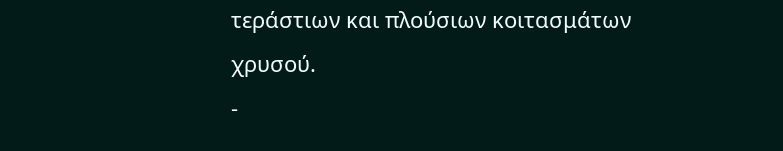τεράστιων και πλούσιων κοιτασμάτων χρυσού.
-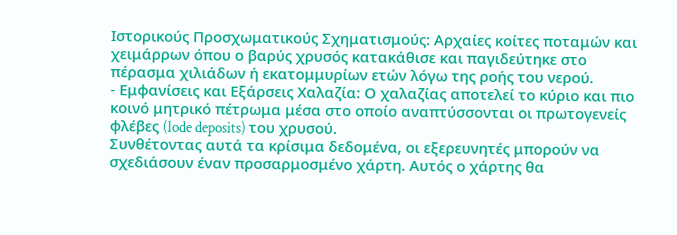Ιστορικούς Προσχωματικούς Σχηματισμούς: Αρχαίες κοίτες ποταμών και χειμάρρων όπου ο βαρύς χρυσός κατακάθισε και παγιδεύτηκε στο πέρασμα χιλιάδων ή εκατομμυρίων ετών λόγω της ροής του νερού.
- Εμφανίσεις και Εξάρσεις Χαλαζία: Ο χαλαζίας αποτελεί το κύριο και πιο κοινό μητρικό πέτρωμα μέσα στο οποίο αναπτύσσονται οι πρωτογενείς φλέβες (lode deposits) του χρυσού.
Συνθέτοντας αυτά τα κρίσιμα δεδομένα, οι εξερευνητές μπορούν να σχεδιάσουν έναν προσαρμοσμένο χάρτη. Αυτός ο χάρτης θα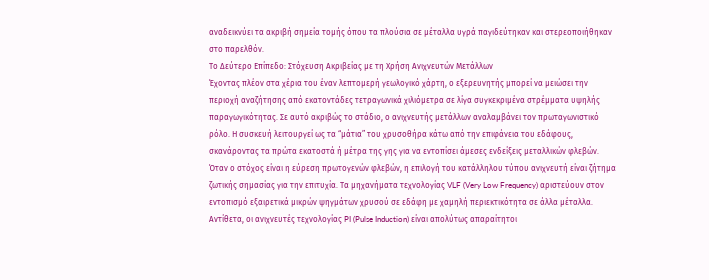αναδεικνύει τα ακριβή σημεία τομής όπου τα πλούσια σε μέταλλα υγρά παγιδεύτηκαν και στερεοποιήθηκαν στο παρελθόν.
Το Δεύτερο Επίπεδο: Στόχευση Ακριβείας με τη Χρήση Ανιχνευτών Μετάλλων
Έχοντας πλέον στα χέρια του έναν λεπτομερή γεωλογικό χάρτη, ο εξερευνητής μπορεί να μειώσει την περιοχή αναζήτησης από εκατοντάδες τετραγωνικά χιλιόμετρα σε λίγα συγκεκριμένα στρέμματα υψηλής παραγωγικότητας. Σε αυτό ακριβώς το στάδιο, ο ανιχνευτής μετάλλων αναλαμβάνει τον πρωταγωνιστικό ρόλο. Η συσκευή λειτουργεί ως τα “μάτια” του χρυσοθήρα κάτω από την επιφάνεια του εδάφους, σκανάροντας τα πρώτα εκατοστά ή μέτρα της γης για να εντοπίσει άμεσες ενδείξεις μεταλλικών φλεβών.
Όταν ο στόχος είναι η εύρεση πρωτογενών φλεβών, η επιλογή του κατάλληλου τύπου ανιχνευτή είναι ζήτημα ζωτικής σημασίας για την επιτυχία. Τα μηχανήματα τεχνολογίας VLF (Very Low Frequency) αριστεύουν στον εντοπισμό εξαιρετικά μικρών ψηγμάτων χρυσού σε εδάφη με χαμηλή περιεκτικότητα σε άλλα μέταλλα.
Αντίθετα, οι ανιχνευτές τεχνολογίας PI (Pulse Induction) είναι απολύτως απαραίτητοι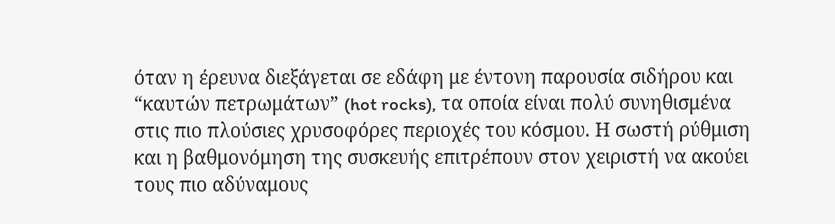όταν η έρευνα διεξάγεται σε εδάφη με έντονη παρουσία σιδήρου και “καυτών πετρωμάτων” (hot rocks), τα οποία είναι πολύ συνηθισμένα στις πιο πλούσιες χρυσοφόρες περιοχές του κόσμου. Η σωστή ρύθμιση και η βαθμονόμηση της συσκευής επιτρέπουν στον χειριστή να ακούει τους πιο αδύναμους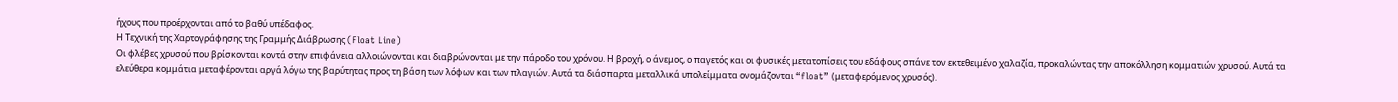ήχους που προέρχονται από το βαθύ υπέδαφος.
Η Τεχνική της Χαρτογράφησης της Γραμμής Διάβρωσης (Float Line)
Οι φλέβες χρυσού που βρίσκονται κοντά στην επιφάνεια αλλοιώνονται και διαβρώνονται με την πάροδο του χρόνου. Η βροχή, ο άνεμος, ο παγετός και οι φυσικές μετατοπίσεις του εδάφους σπάνε τον εκτεθειμένο χαλαζία, προκαλώντας την αποκόλληση κομματιών χρυσού. Αυτά τα ελεύθερα κομμάτια μεταφέρονται αργά λόγω της βαρύτητας προς τη βάση των λόφων και των πλαγιών. Αυτά τα διάσπαρτα μεταλλικά υπολείμματα ονομάζονται “float” (μεταφερόμενος χρυσός).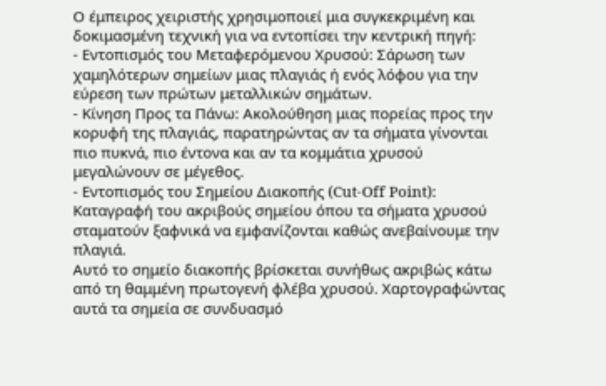Ο έμπειρος χειριστής χρησιμοποιεί μια συγκεκριμένη και δοκιμασμένη τεχνική για να εντοπίσει την κεντρική πηγή:
- Εντοπισμός του Μεταφερόμενου Χρυσού: Σάρωση των χαμηλότερων σημείων μιας πλαγιάς ή ενός λόφου για την εύρεση των πρώτων μεταλλικών σημάτων.
- Κίνηση Προς τα Πάνω: Ακολούθηση μιας πορείας προς την κορυφή της πλαγιάς, παρατηρώντας αν τα σήματα γίνονται πιο πυκνά, πιο έντονα και αν τα κομμάτια χρυσού μεγαλώνουν σε μέγεθος.
- Εντοπισμός του Σημείου Διακοπής (Cut-Off Point): Καταγραφή του ακριβούς σημείου όπου τα σήματα χρυσού σταματούν ξαφνικά να εμφανίζονται καθώς ανεβαίνουμε την πλαγιά.
Αυτό το σημείο διακοπής βρίσκεται συνήθως ακριβώς κάτω από τη θαμμένη πρωτογενή φλέβα χρυσού. Χαρτογραφώντας αυτά τα σημεία σε συνδυασμό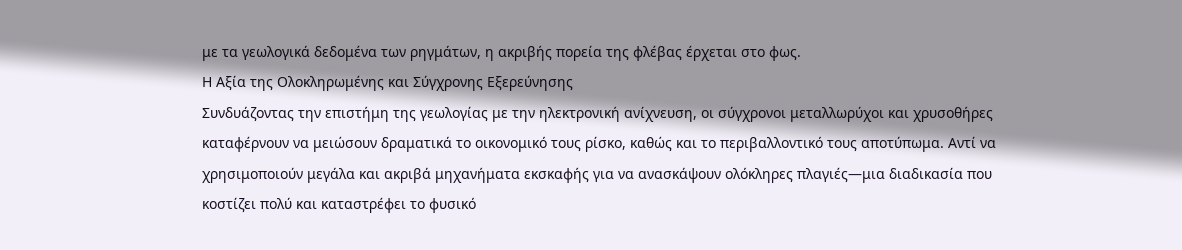με τα γεωλογικά δεδομένα των ρηγμάτων, η ακριβής πορεία της φλέβας έρχεται στο φως.
Η Αξία της Ολοκληρωμένης και Σύγχρονης Εξερεύνησης
Συνδυάζοντας την επιστήμη της γεωλογίας με την ηλεκτρονική ανίχνευση, οι σύγχρονοι μεταλλωρύχοι και χρυσοθήρες καταφέρνουν να μειώσουν δραματικά το οικονομικό τους ρίσκο, καθώς και το περιβαλλοντικό τους αποτύπωμα. Αντί να χρησιμοποιούν μεγάλα και ακριβά μηχανήματα εκσκαφής για να ανασκάψουν ολόκληρες πλαγιές—μια διαδικασία που κοστίζει πολύ και καταστρέφει το φυσικό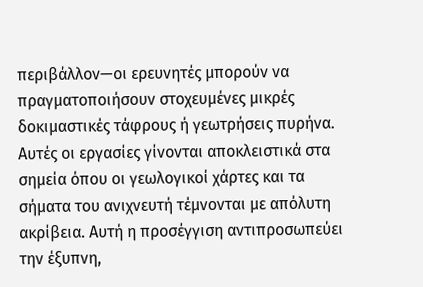περιβάλλον—οι ερευνητές μπορούν να πραγματοποιήσουν στοχευμένες μικρές δοκιμαστικές τάφρους ή γεωτρήσεις πυρήνα.
Αυτές οι εργασίες γίνονται αποκλειστικά στα σημεία όπου οι γεωλογικοί χάρτες και τα σήματα του ανιχνευτή τέμνονται με απόλυτη ακρίβεια. Αυτή η προσέγγιση αντιπροσωπεύει την έξυπνη,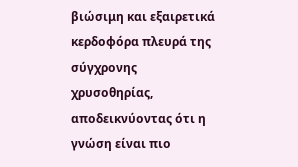βιώσιμη και εξαιρετικά κερδοφόρα πλευρά της σύγχρονης χρυσοθηρίας, αποδεικνύοντας ότι η γνώση είναι πιο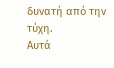δυνατή από την τύχη.
Αυτά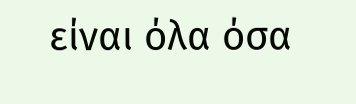είναι όλα όσα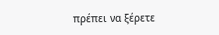πρέπει να ξέρετε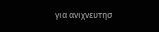για ανιχνευτησ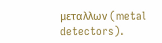μεταλλων (metal detectors).